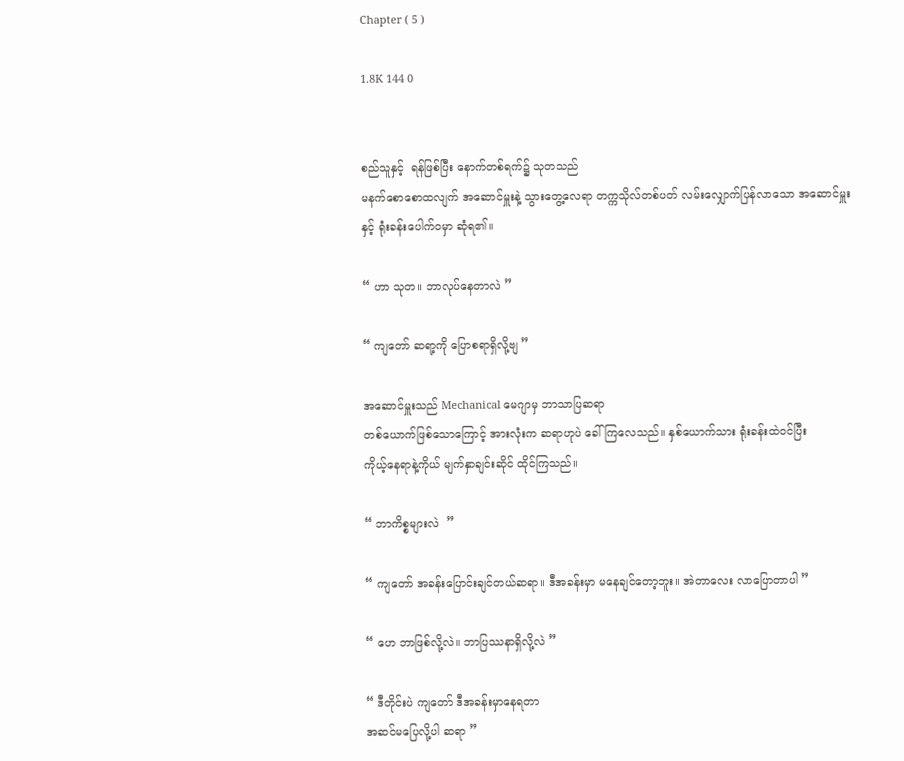Chapter ( 5 )

1.8K 144 0


စည်သူနှင့်  ရန်ဖြစ်ပြီး နောက်တစ်ရက်၌ သုတသည်
မနက်စောစောထလျက် အဆောင်မှူးနဲ့ သွားတွေ့လေရာ တက္ကသိုလ်တစ်ပတ် လမ်းလျှောက်ပြန်လာသော အဆောင်မှူးနှင့် ရုံးခန်းပေါက်ဝမှာ ဆုံရ၏။

“ ဟာ သုတ။ ဘာလုပ်နေတာလဲ ”

“ ကျတော် ဆရာ့ကို ပြောစရာရှိလို့ဗျ ”

အဆောင်မှူးသည် Mechanical မေဂျာမှ ဘာသာပြဆရာ
တစ်ယောက်ဖြစ်သောကြောင့် အားလုံးက ဆရာဟုပဲ ခေါ်ကြလေသည်။ နှစ်ယောက်သား ရုံးခန်းထဲဝင်ပြီး
ကိုယ့်နေရာနဲ့ကိုယ် မျက်နှာချင်းဆိုင် ထိုင်ကြသည်။

“ ဘာကိစ္စများလဲ  ”

“ ကျတော် အခန်းပြောင်းချင်တယ်ဆရာ။ ဒီအခန်းမှာ မနေချင်တော့ဘူး။ အဲတာလေး လာပြောတာပါ ”

“ ဟေ ဘာဖြစ်လို့လဲ။ ဘာပြဿနာရှိလို့လဲ ”

“ ဒီတိုင်းပဲ ကျတော် ဒီအခန်းမှာနေရတာ
အဆင်မပြေလို့ပါ ဆရာ ”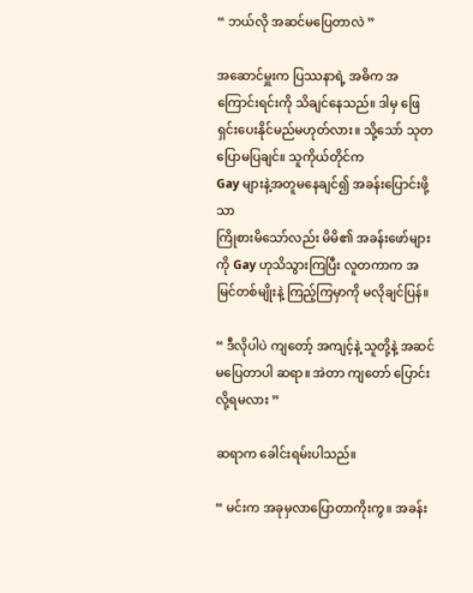“ ဘယ်လို အဆင်မပြေတာလဲ ”

အဆောင်မှူးက ပြဿနာရဲ့ အဓိက အကြောင်းရင်းကို သိချင်နေသည်။ ဒါမှ ဖြေရှင်းပေးနိုင်မည်မဟုတ်လား။ သို့သော် သုတ ပြောမပြချင်။ သူကိုယ်တိုင်က
Gay များနဲ့အတူမနေချင်၍ အခန်းပြောင်းဖို့သာ
ကြိုစားမိသော်လည်း မိမိ၏ အခန်းဖော်များကို Gay ဟုသိသွားကြပြီး လူတကာက အမြင်တစ်မျိုးနဲ့ ကြည့်ကြမှာကို မလိုချင်ပြန်။

“ ဒီလိုပါပဲ ကျတော့် အကျင့်နဲ့ သူတို့နဲ့ အဆင်မပြေတာပါ ဆရာ။ အဲတာ ကျတော် ပြောင်းလို့ရမလား ”

ဆရာက ခေါင်းရမ်းပါသည်။

“ မင်းက အခုမှလာပြောတာကိုးကွ။ အခန်း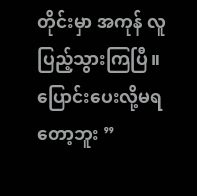တိုင်းမှာ အကုန် လူပြည့်သွားကြပြီ။ ပြောင်းပေးလို့မရတော့ဘူး ”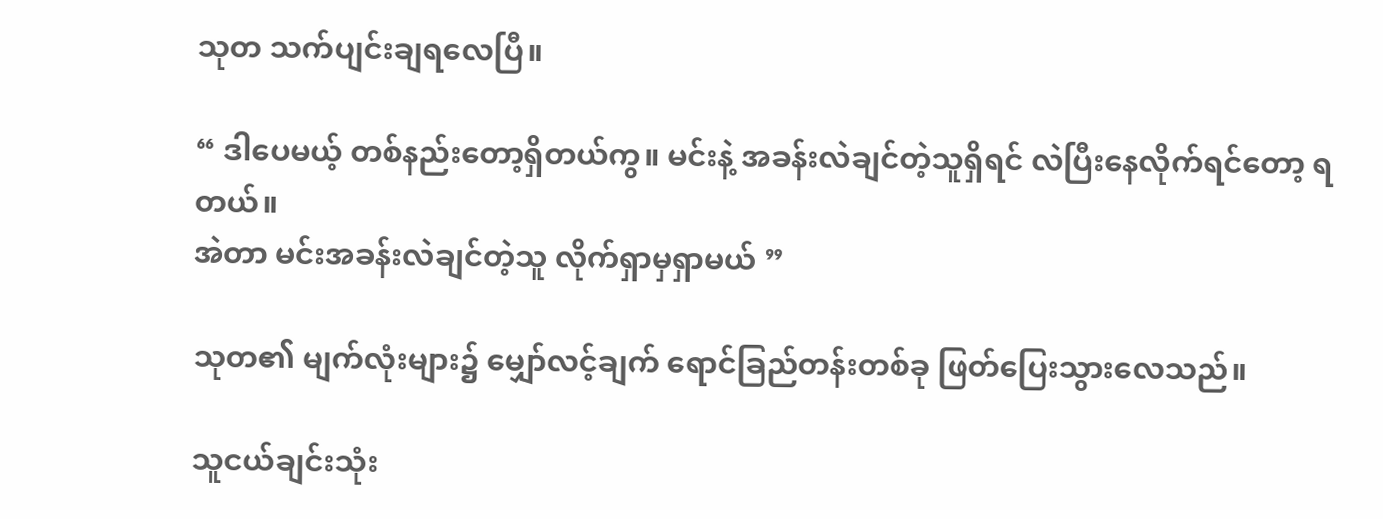သုတ သက်ပျင်းချရလေပြီ။

“ ဒါပေမယ့် တစ်နည်းတော့ရှိတယ်ကွ။ မင်းနဲ့ အခန်းလဲချင်တဲ့သူရှိရင် လဲပြီးနေလိုက်ရင်တော့ ရတယ်။
အဲတာ မင်းအခန်းလဲချင်တဲ့သူ လိုက်ရှာမှရှာမယ် ”

သုတ၏ မျက်လုံးများ၌ မျှော်လင့်ချက် ရောင်ခြည်တန်းတစ်ခု ဖြတ်ပြေးသွားလေသည်။

သူငယ်ချင်းသုံး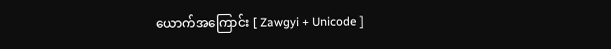ယောက်အကြောင်း [ Zawgyi + Unicode ]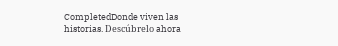CompletedDonde viven las historias. Descúbrelo ahora